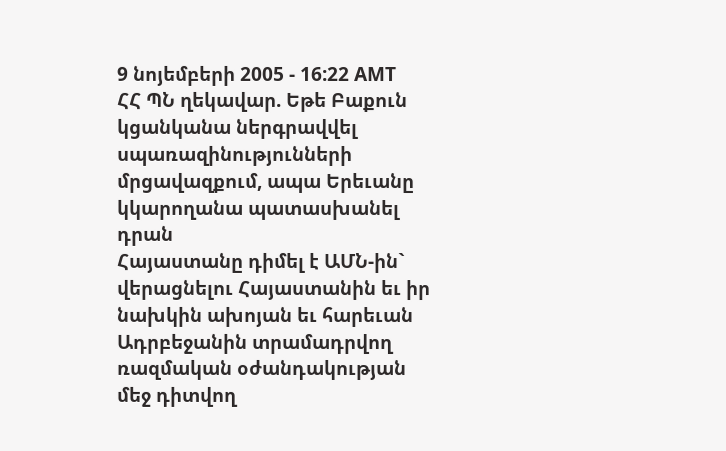9 նոյեմբերի 2005 - 16:22 AMT
ՀՀ ՊՆ ղեկավար. Եթե Բաքուն կցանկանա ներգրավվել սպառազինությունների մրցավազքում, ապա Երեւանը կկարողանա պատասխանել դրան
Հայաստանը դիմել է ԱՄՆ-ին` վերացնելու Հայաստանին եւ իր նախկին ախոյան եւ հարեւան Ադրբեջանին տրամադրվող ռազմական օժանդակության մեջ դիտվող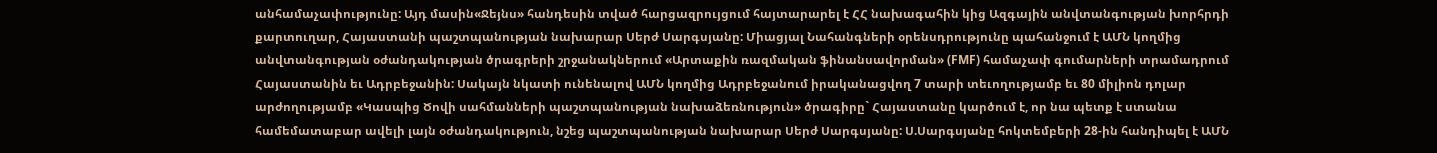անհամաչափությունը: Այդ մասին«Ջեյնս» հանդեսին տված հարցազրույցում հայտարարել է ՀՀ նախագահին կից Ազգային անվտանգության խորհրդի քարտուղար, Հայաստանի պաշտպանության նախարար Սերժ Սարգսյանը: Միացյալ Նահանգների օրենսդրությունը պահանջում է ԱՄՆ կողմից անվտանգության օժանդակության ծրագրերի շրջանակներում «Արտաքին ռազմական ֆինանսավորման» (FMF) համաչափ գումարների տրամադրում Հայաստանին եւ Ադրբեջանին: Սակայն նկատի ունենալով ԱՄՆ կողմից Ադրբեջանում իրականացվող 7 տարի տեւողությամբ եւ 80 միլիոն դոլար արժողությամբ «Կասպից Ծովի սահմանների պաշտպանության նախաձեռնություն» ծրագիրը` Հայաստանը կարծում է, որ նա պետք է ստանա համեմատաբար ավելի լայն օժանդակություն, նշեց պաշտպանության նախարար Սերժ Սարգսյանը: Ս.Սարգսյանը հոկտեմբերի 28-ին հանդիպել է ԱՄՆ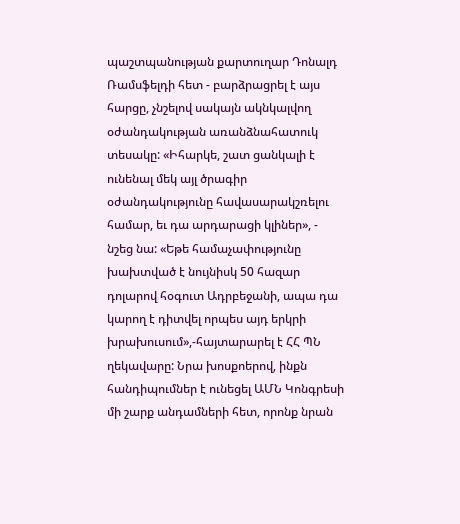պաշտպանության քարտուղար Դոնալդ Ռամսֆելդի հետ - բարձրացրել է այս հարցը, չնշելով սակայն ակնկալվող օժանդակության առանձնահատուկ տեսակը: «Իհարկե, շատ ցանկալի է ունենալ մեկ այլ ծրագիր օժանդակությունը հավասարակշռելու համար, եւ դա արդարացի կլիներ», - նշեց նա: «Եթե համաչափությունը խախտված է նույնիսկ 50 հազար դոլարով հօգուտ Ադրբեջանի, ապա դա կարող է դիտվել որպես այդ երկրի խրախուսում»,-հայտարարել է ՀՀ ՊՆ ղեկավարը: Նրա խոսքոերով, ինքն հանդիպումներ է ունեցել ԱՄՆ Կոնգրեսի մի շարք անդամների հետ, որոնք նրան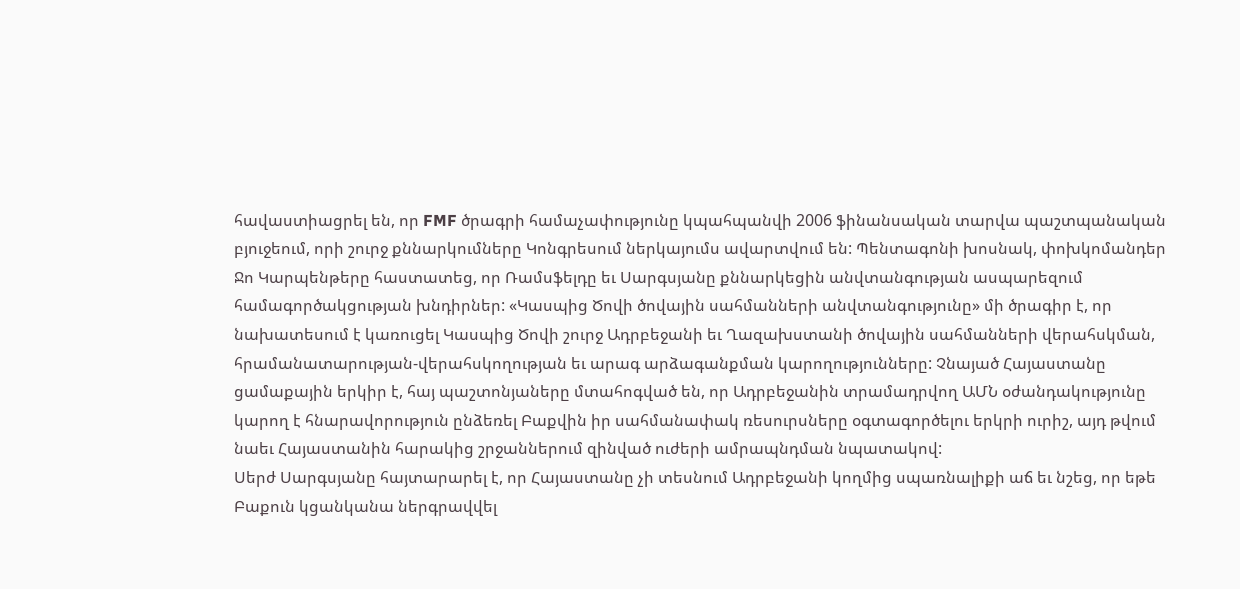հավաստիացրել են, որ FMF ծրագրի համաչափությունը կպահպանվի 2006 ֆինանսական տարվա պաշտպանական բյուջեում, որի շուրջ քննարկումները Կոնգրեսում ներկայումս ավարտվում են: Պենտագոնի խոսնակ, փոխկոմանդեր Ջո Կարպենթերը հաստատեց, որ Ռամսֆելդը եւ Սարգսյանը քննարկեցին անվտանգության ասպարեզում համագործակցության խնդիրներ: «Կասպից Ծովի ծովային սահմանների անվտանգությունը» մի ծրագիր է, որ նախատեսում է կառուցել Կասպից Ծովի շուրջ Ադրբեջանի եւ Ղազախստանի ծովային սահմանների վերահսկման, հրամանատարության-վերահսկողության եւ արագ արձագանքման կարողությունները: Չնայած Հայաստանը ցամաքային երկիր է, հայ պաշտոնյաները մտահոգված են, որ Ադրբեջանին տրամադրվող ԱՄՆ օժանդակությունը կարող է հնարավորություն ընձեռել Բաքվին իր սահմանափակ ռեսուրսները օգտագործելու երկրի ուրիշ, այդ թվում նաեւ Հայաստանին հարակից շրջաններում զինված ուժերի ամրապնդման նպատակով:
Սերժ Սարգսյանը հայտարարել է, որ Հայաստանը չի տեսնում Ադրբեջանի կողմից սպառնալիքի աճ եւ նշեց, որ եթե Բաքուն կցանկանա ներգրավվել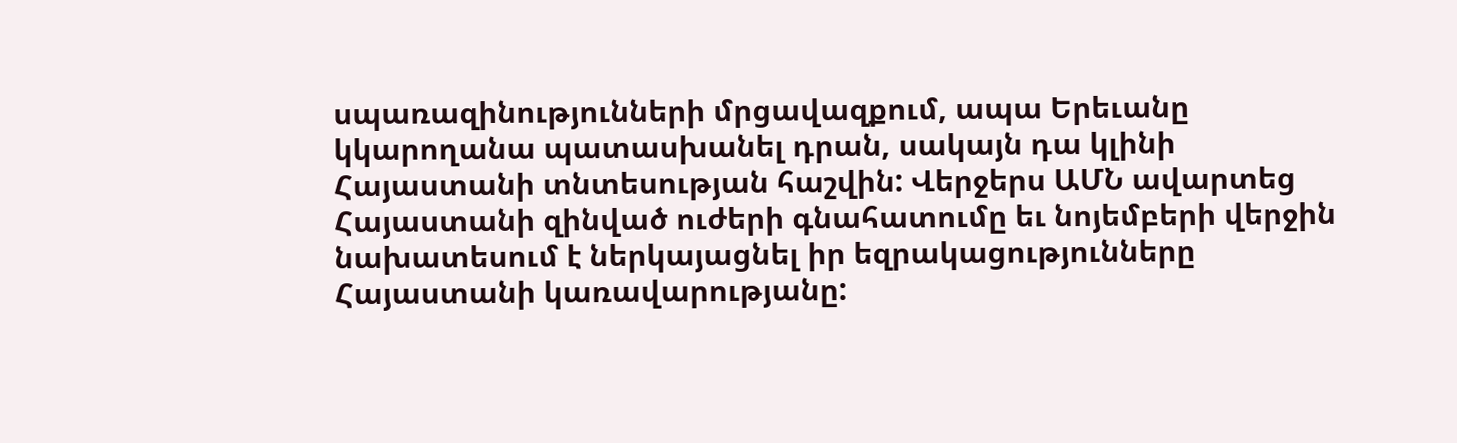սպառազինությունների մրցավազքում, ապա Երեւանը կկարողանա պատասխանել դրան, սակայն դա կլինի Հայաստանի տնտեսության հաշվին: Վերջերս ԱՄՆ ավարտեց Հայաստանի զինված ուժերի գնահատումը եւ նոյեմբերի վերջին նախատեսում է ներկայացնել իր եզրակացությունները Հայաստանի կառավարությանը: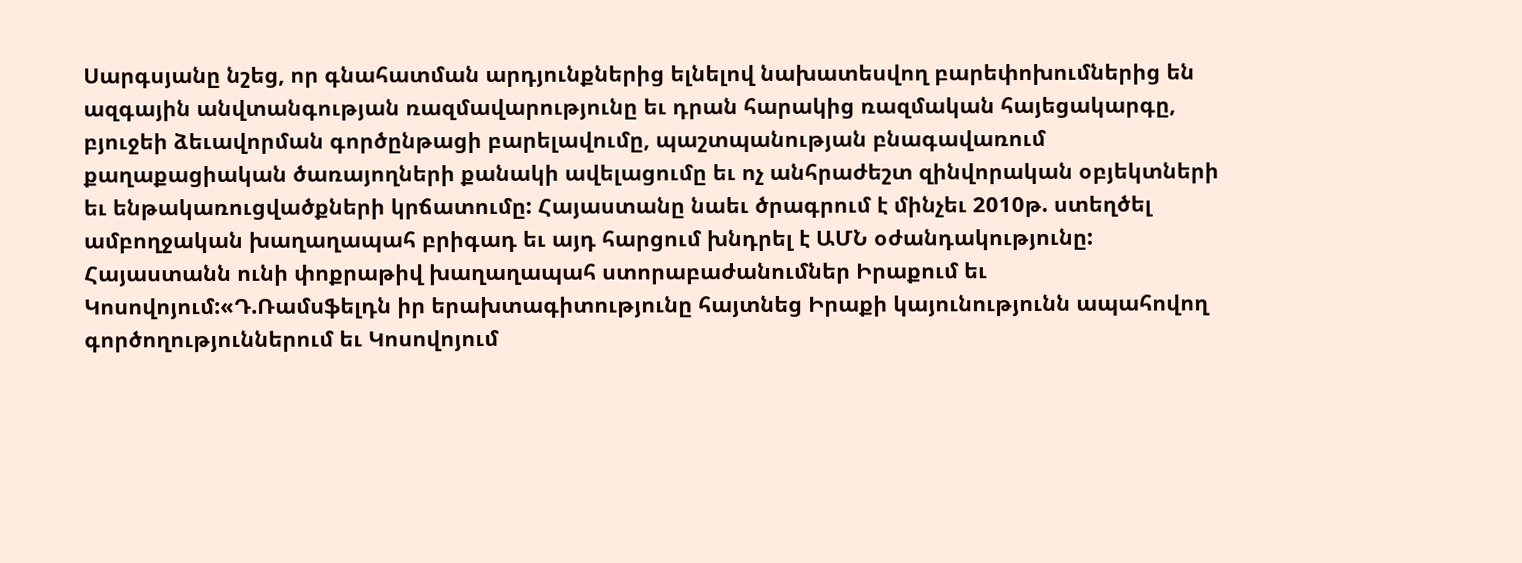Սարգսյանը նշեց, որ գնահատման արդյունքներից ելնելով նախատեսվող բարեփոխումներից են ազգային անվտանգության ռազմավարությունը եւ դրան հարակից ռազմական հայեցակարգը, բյուջեի ձեւավորման գործընթացի բարելավումը, պաշտպանության բնագավառում քաղաքացիական ծառայողների քանակի ավելացումը եւ ոչ անհրաժեշտ զինվորական օբյեկտների եւ ենթակառուցվածքների կրճատումը: Հայաստանը նաեւ ծրագրում է մինչեւ 2010թ. ստեղծել ամբողջական խաղաղապահ բրիգադ եւ այդ հարցում խնդրել է ԱՄՆ օժանդակությունը: Հայաստանն ունի փոքրաթիվ խաղաղապահ ստորաբաժանումներ Իրաքում եւ Կոսովոյում:«Դ.Ռամսֆելդն իր երախտագիտությունը հայտնեց Իրաքի կայունությունն ապահովող գործողություններում եւ Կոսովոյում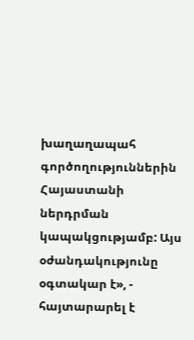խաղաղապահ գործողություններին Հայաստանի ներդրման կապակցությամբ: Այս օժանդակությունը օգտակար է», - հայտարարել է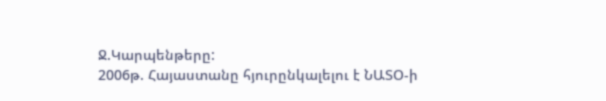Ջ.Կարպենթերը:
2006թ. Հայաստանը հյուրընկալելու է ՆԱՏՕ-ի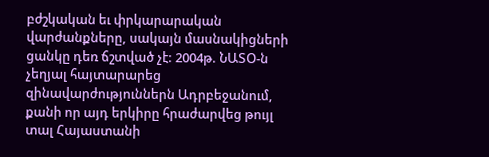բժշկական եւ փրկարարական վարժանքները, սակայն մասնակիցների ցանկը դեռ ճշտված չէ: 2004թ. ՆԱՏՕ-ն չեղյալ հայտարարեց զինավարժություններն Ադրբեջանում, քանի որ այդ երկիրը հրաժարվեց թույլ տալ Հայաստանի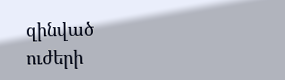զինված ուժերի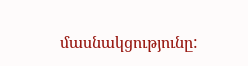մասնակցությունը: